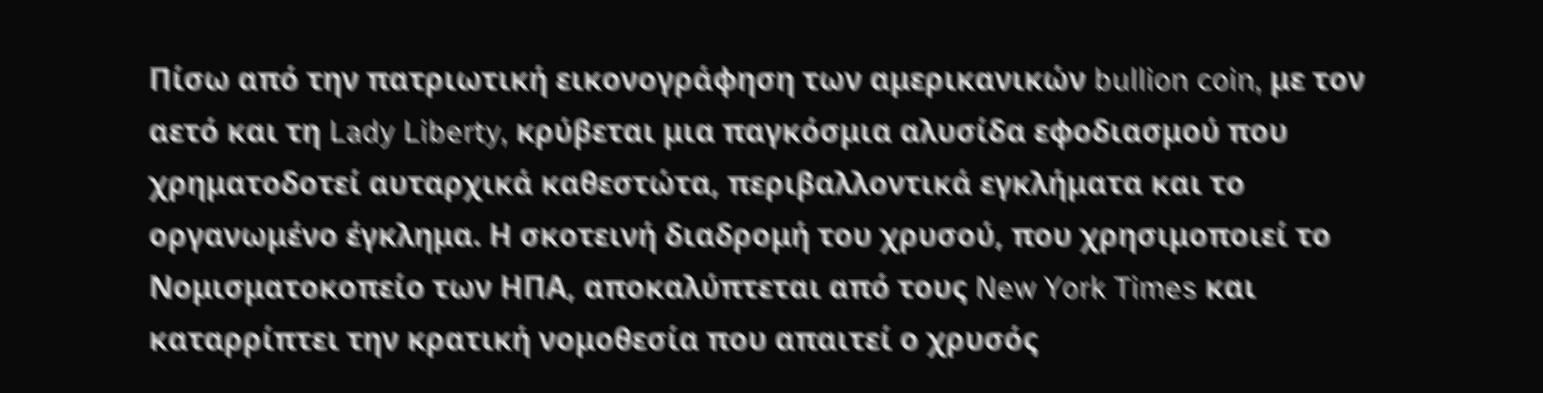Πίσω από την πατριωτική εικονογράφηση των αμερικανικών bullion coin, με τον αετό και τη Lady Liberty, κρύβεται μια παγκόσμια αλυσίδα εφοδιασμού που χρηματοδοτεί αυταρχικά καθεστώτα, περιβαλλοντικά εγκλήματα και το οργανωμένο έγκλημα. Η σκοτεινή διαδρομή του χρυσού, που χρησιμοποιεί το Νομισματοκοπείο των ΗΠΑ, αποκαλύπτεται από τους New York Times και καταρρίπτει την κρατική νομοθεσία που απαιτεί ο χρυσός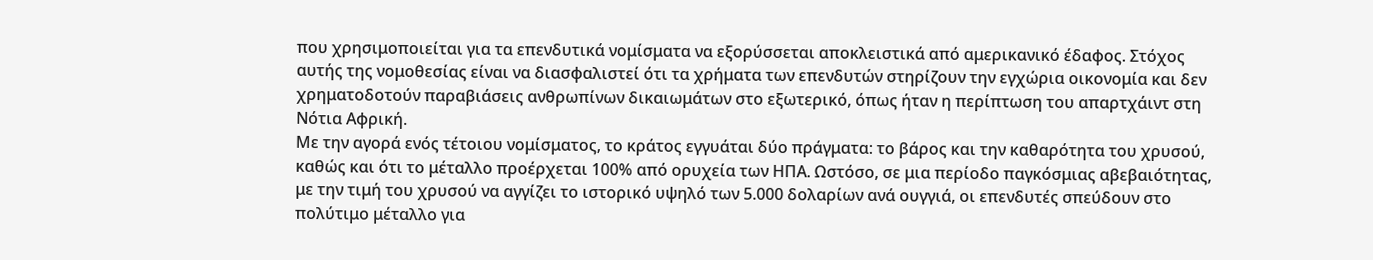που χρησιμοποιείται για τα επενδυτικά νομίσματα να εξορύσσεται αποκλειστικά από αμερικανικό έδαφος. Στόχος αυτής της νομοθεσίας είναι να διασφαλιστεί ότι τα χρήματα των επενδυτών στηρίζουν την εγχώρια οικονομία και δεν χρηματοδοτούν παραβιάσεις ανθρωπίνων δικαιωμάτων στο εξωτερικό, όπως ήταν η περίπτωση του απαρτχάιντ στη Νότια Αφρική.
Με την αγορά ενός τέτοιου νομίσματος, το κράτος εγγυάται δύο πράγματα: το βάρος και την καθαρότητα του χρυσού, καθώς και ότι το μέταλλο προέρχεται 100% από ορυχεία των ΗΠΑ. Ωστόσο, σε μια περίοδο παγκόσμιας αβεβαιότητας, με την τιμή του χρυσού να αγγίζει το ιστορικό υψηλό των 5.000 δολαρίων ανά ουγγιά, οι επενδυτές σπεύδουν στο πολύτιμο μέταλλο για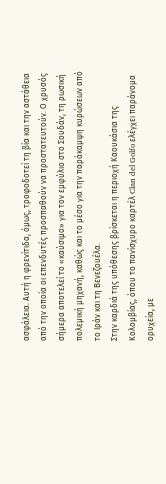ασφάλεια. Αυτή η φρενίτιδα, όμως, τροφοδοτεί τη βία και την αστάθεια από την οποία οι επενδυτές προσπαθούν να προστατευτούν. Ο χρυσός σήμερα αποτελεί το «καύσιμο» για τον εμφύλιο στο Σουδάν, τη ρωσική πολεμική μηχανή, καθώς και το μέσο για την παράκαμψη κυρώσεων από το Ιράν και τη Βενεζουέλα.
Στην καρδιά της υπόθεσης βρίσκεται η περιοχή Καουκάσια της Κολομβίας, όπου το πανίσχυρο καρτέλ Clan del Golfo ελέγχει παράνομα ορυχεία, με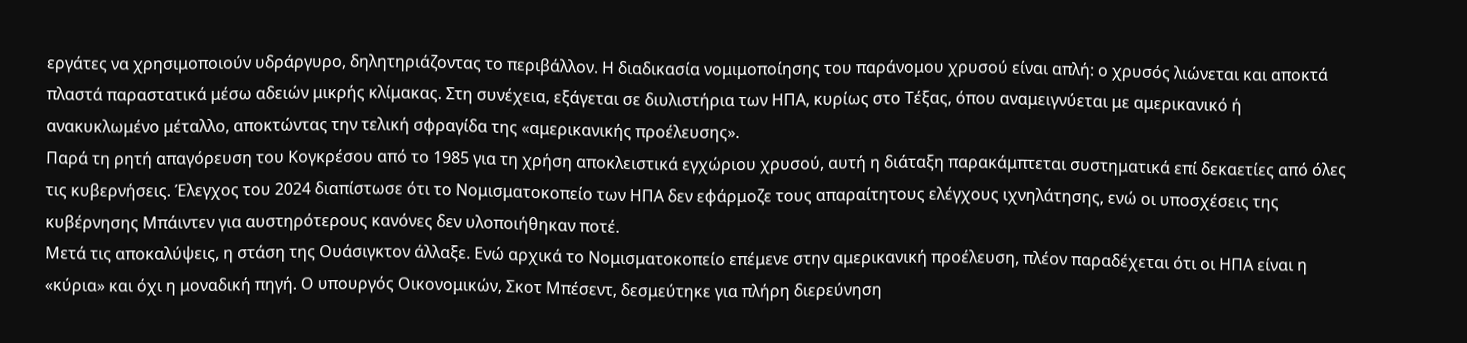εργάτες να χρησιμοποιούν υδράργυρο, δηλητηριάζοντας το περιβάλλον. Η διαδικασία νομιμοποίησης του παράνομου χρυσού είναι απλή: ο χρυσός λιώνεται και αποκτά πλαστά παραστατικά μέσω αδειών μικρής κλίμακας. Στη συνέχεια, εξάγεται σε διυλιστήρια των ΗΠΑ, κυρίως στο Τέξας, όπου αναμειγνύεται με αμερικανικό ή ανακυκλωμένο μέταλλο, αποκτώντας την τελική σφραγίδα της «αμερικανικής προέλευσης».
Παρά τη ρητή απαγόρευση του Κογκρέσου από το 1985 για τη χρήση αποκλειστικά εγχώριου χρυσού, αυτή η διάταξη παρακάμπτεται συστηματικά επί δεκαετίες από όλες τις κυβερνήσεις. Έλεγχος του 2024 διαπίστωσε ότι το Νομισματοκοπείο των ΗΠΑ δεν εφάρμοζε τους απαραίτητους ελέγχους ιχνηλάτησης, ενώ οι υποσχέσεις της κυβέρνησης Μπάιντεν για αυστηρότερους κανόνες δεν υλοποιήθηκαν ποτέ.
Μετά τις αποκαλύψεις, η στάση της Ουάσιγκτον άλλαξε. Ενώ αρχικά το Νομισματοκοπείο επέμενε στην αμερικανική προέλευση, πλέον παραδέχεται ότι οι ΗΠΑ είναι η «κύρια» και όχι η μοναδική πηγή. Ο υπουργός Οικονομικών, Σκοτ Μπέσεντ, δεσμεύτηκε για πλήρη διερεύνηση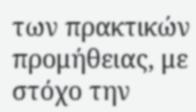των πρακτικών προμήθειας, με στόχο την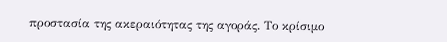προστασία της ακεραιότητας της αγοράς. Το κρίσιμο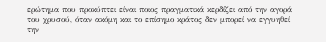ερώτημα που προκύπτει είναι ποιος πραγματικά κερδίζει από την αγορά του χρυσού, όταν ακόμη και το επίσημο κράτος δεν μπορεί να εγγυηθεί την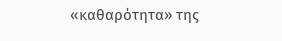«καθαρότητα» της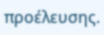προέλευσης.